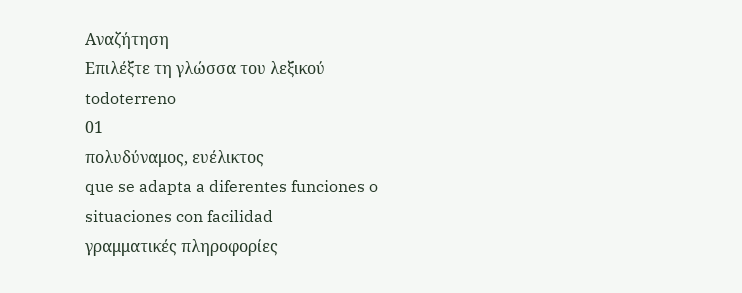Αναζήτηση
Επιλέξτε τη γλώσσα του λεξικού
todoterreno
01
πολυδύναμος, ευέλικτος
que se adapta a diferentes funciones o situaciones con facilidad
γραμματικές πληροφορίες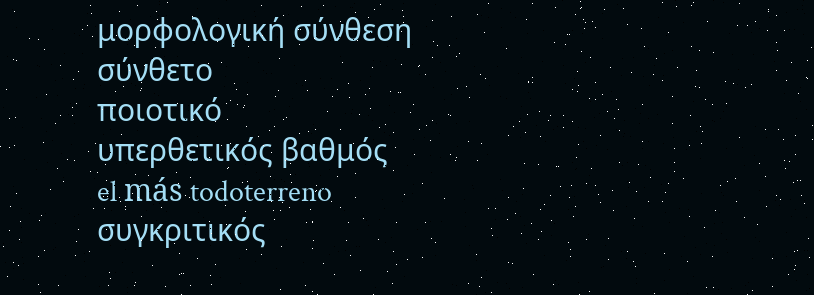μορφολογική σύνθεση
σύνθετο
ποιοτικό
υπερθετικός βαθμός
el más todoterreno
συγκριτικός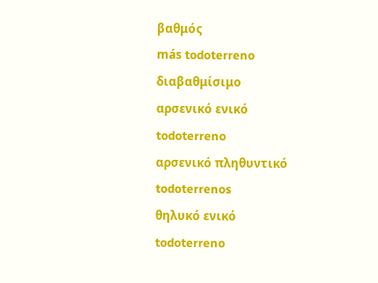βαθμός
más todoterreno
διαβαθμίσιμο
αρσενικό ενικό
todoterreno
αρσενικό πληθυντικό
todoterrenos
θηλυκό ενικό
todoterreno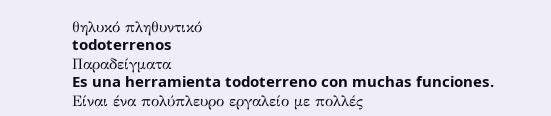θηλυκό πληθυντικό
todoterrenos
Παραδείγματα
Es una herramienta todoterreno con muchas funciones.
Είναι ένα πολύπλευρο εργαλείο με πολλές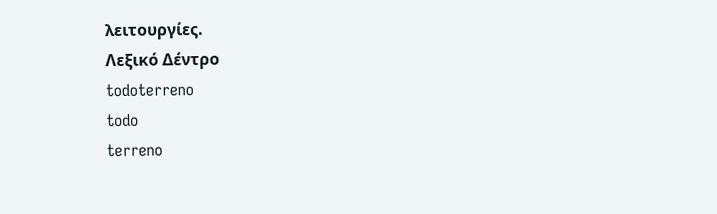λειτουργίες.
Λεξικό Δέντρο
todoterreno
todo
terreno